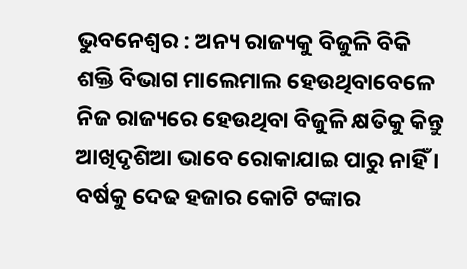ଭୁବନେଶ୍ୱର : ଅନ୍ୟ ରାଜ୍ୟକୁ ବିଜୁଳି ବିକି ଶକ୍ତି ବିଭାଗ ମାଲେମାଲ ହେଉଥିବାବେଳେ ନିଜ ରାଜ୍ୟରେ ହେଉଥିବା ବିଜୁଳି କ୍ଷତିକୁ କିନ୍ତୁ ଆଖିଦୃଶିଆ ଭାବେ ରୋକାଯାଇ ପାରୁ ନାହିଁ । ବର୍ଷକୁ ଦେଢ ହଜାର କୋଟି ଟଙ୍କାର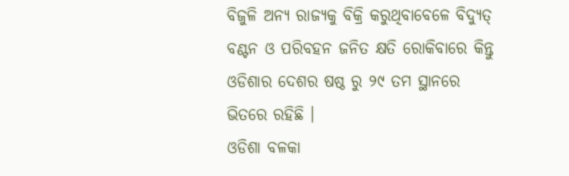ବିଜୁଳି ଅନ୍ୟ ରାଜ୍ୟକୁ ବିକ୍ରି କରୁଥିବାବେଳେ ବିଦ୍ୟୁତ୍ ବଣ୍ଟନ ଓ ପରିବହନ ଜନିତ କ୍ଷତି ରୋକିବାରେ କିନ୍ତୁ ଓଡିଶାର ଦେଶର ଷଷ୍ଠ ରୁ ୨୯ ତମ ସ୍ଥାନରେ ଭିତରେ ରହିଛି ।
ଓଡିଶା ବଳକା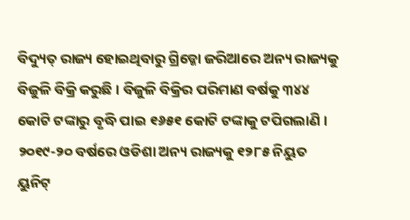ବିଦ୍ୟୁତ୍ ରାଜ୍ୟ ହୋଇଥିବାରୁ ଗ୍ରିଡ୍କୋ ଜରିଆରେ ଅନ୍ୟ ରାଜ୍ୟକୁ ବିଜୁଳି ବିକ୍ରି କରୁଛି । ବିଜୁଳି ବିକ୍ରିର ପରିମାଣ ବର୍ଷକୁ ୩୪୪ କୋଟି ଟଙ୍କାରୁ ବୃଦ୍ଧି ପାଇ ୧୬୫୧ କୋଟି ଟଙ୍କାକୁ ଟପିଗଲାଣି । ୨୦୧୯-୨୦ ବର୍ଷରେ ଓଡିଶା ଅନ୍ୟ ରାଜ୍ୟକୁ ୧୨୮୫ ନିୟୁତ ୟୁନିଟ୍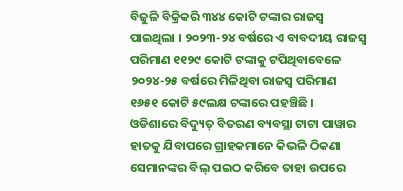ବିଜୁଳି ବିକ୍ରିକରି ୩୪୪ କୋଟି ଟଙ୍କାର ରାଜସ୍ୱ ପାଇଥିଲା । ୨୦୨୩-୨୪ ବର୍ଷରେ ଏ ବାବଦୀୟ ରାଜସ୍ୱ ପରିମାଣ ୧୧୨୯ କୋଟି ଟଙ୍କାକୁ ଟପିଥିବାବେଳେ ୨୦୨୪-୨୫ ବର୍ଷରେ ମିଳିଥିବା ରାଜସ୍ୱ ପରିମାଣ ୧୬୫୧ କୋଟି ୫୯ଲକ୍ଷ ଟଙ୍କାରେ ପହଞ୍ଚିଛି ।
ଓଡିଶାରେ ବିଦ୍ୟୁତ୍ ବିତରଣ ବ୍ୟବସ୍ଥା ଟାଟା ପାୱାର ହାତକୁ ଯିବାପରେ ଗ୍ରାହକମାନେ କିଭଳି ଠିକଣା ସେମାନଙ୍କର ବିଲ୍ ପଇଠ କରିବେ ତାହା ଉପରେ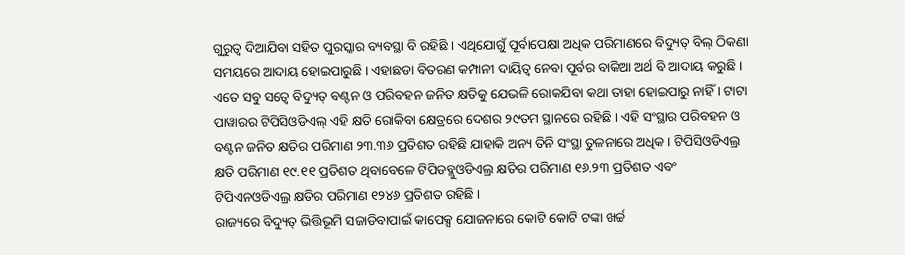ଗୁରୁତ୍ୱ ଦିଆଯିବା ସହିତ ପୁରସ୍କାର ବ୍ୟବସ୍ଥା ବି ରହିଛି । ଏଥିଯୋଗୁଁ ପୂର୍ବାପେକ୍ଷା ଅଧିକ ପରିମାଣରେ ବିଦ୍ୟୁତ୍ ବିଲ୍ ଠିକଣା ସମୟରେ ଆଦାୟ ହୋଇପାରୁଛି । ଏହାଛଡା ବିତରଣ କମ୍ପାନୀ ଦାୟିତ୍ୱ ନେବା ପୂର୍ବର ବାକିଆ ଅର୍ଥ ବି ଆଦାୟ କରୁଛି ।
ଏତେ ସବୁ ସତ୍ୱେ ବିଦ୍ୟୁତ୍ ବଣ୍ଟନ ଓ ପରିବହନ ଜନିତ କ୍ଷତିକୁ ଯେଭଳି ରୋକଯିବା କଥା ତାହା ହୋଇପାରୁ ନାହିଁ । ଟାଟା ପାୱାରର ଟିପିସିଓଡିଏଲ୍ ଏହି କ୍ଷତି ରୋକିବା କ୍ଷେତ୍ରରେ ଦେଶର ୨୯ତମ ସ୍ଥାନରେ ରହିଛି । ଏହି ସଂସ୍ଥାର ପରିବହନ ଓ ବଣ୍ଟନ ଜନିତ କ୍ଷତିର ପରିମାଣ ୨୩.୩୬ ପ୍ରତିଶତ ରହିଛି ଯାହାକି ଅନ୍ୟ ତିନି ସଂସ୍ଥା ତୁଳନାରେ ଅଧିକ । ଟିପିସିଓଡିଏଲ୍ର କ୍ଷତି ପରିମାଣ ୧୯.୧୧ ପ୍ରତିଶତ ଥିବାବେଳେ ଟିପିଡବ୍ଲୁଓଡିଏଲ୍ର କ୍ଷତିର ପରିମାଣ ୧୬.୨୩ ପ୍ରତିଶତ ଏବଂ ଟିପିଏନଓଡିଏଲ୍ର କ୍ଷତିର ପରିମାଣ ୧୨୪୬ ପ୍ରତିଶତ ରହିଛି ।
ରାଜ୍ୟରେ ବିଦ୍ୟୁତ୍ ଭିତ୍ତିଭୂମି ସଜାଡିବାପାଇଁ କାପେକ୍ସ ଯୋଜନାରେ କୋଟି କୋଟି ଟଙ୍କା ଖର୍ଚ୍ଚ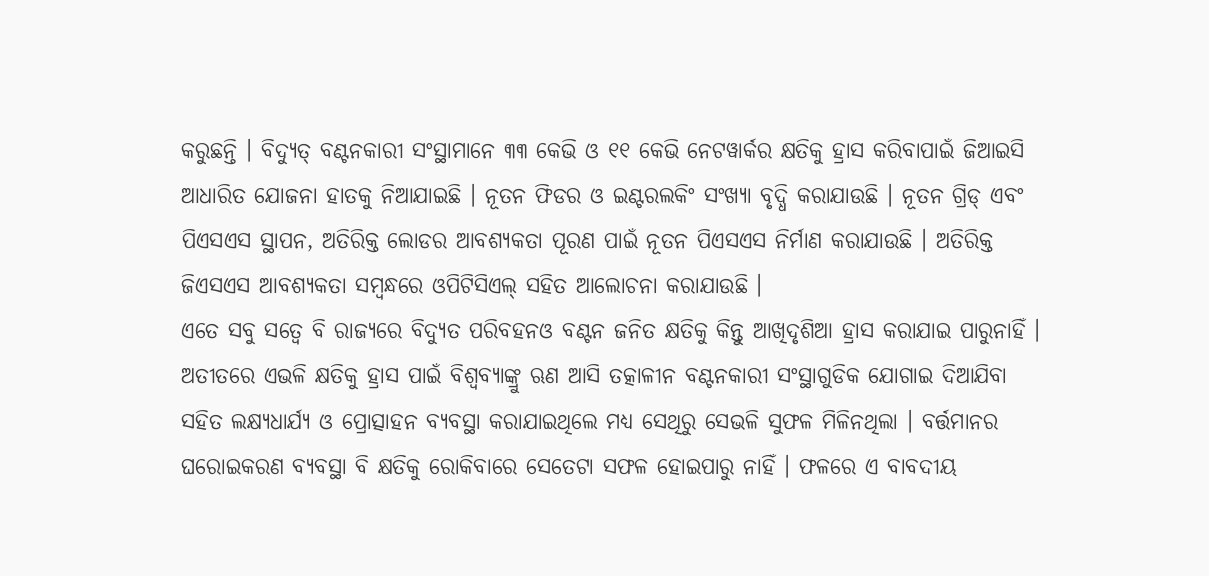କରୁଛନ୍ତି । ବିଦ୍ୟୁତ୍ ବଣ୍ଟନକାରୀ ସଂସ୍ଥାମାନେ ୩୩ କେଭି ଓ ୧୧ କେଭି ନେଟୱାର୍କର କ୍ଷତିକୁ ହ୍ରାସ କରିବାପାଇଁ ଜିଆଇସି ଆଧାରିତ ଯୋଜନା ହାତକୁ ନିଆଯାଇଛି । ନୂତନ ଫିଡର ଓ ଇଣ୍ଟରଲକିଂ ସଂଖ୍ୟା ବୃଦ୍ଧି କରାଯାଉଛି । ନୂତନ ଗ୍ରିଡ୍ ଏବଂ ପିଏସଏସ ସ୍ଥାପନ, ଅତିରିକ୍ତ ଲୋଡର ଆବଶ୍ୟକତା ପୂରଣ ପାଇଁ ନୂତନ ପିଏସଏସ ନିର୍ମାଣ କରାଯାଉଛି । ଅତିରିକ୍ତ ଜିଏସଏସ ଆବଶ୍ୟକତା ସମ୍ବନ୍ଧରେ ଓପିଟିସିଏଲ୍ ସହିତ ଆଲୋଚନା କରାଯାଉଛି ।
ଏତେ ସବୁ ସତ୍ୱେ ବି ରାଜ୍ୟରେ ବିଦ୍ୟୁତ ପରିବହନଓ ବଣ୍ଟନ ଜନିତ କ୍ଷତିକୁ କିନ୍ତୁ ଆଖିଦୃଶିଆ ହ୍ରାସ କରାଯାଇ ପାରୁନାହିଁ । ଅତୀତରେ ଏଭଳି କ୍ଷତିକୁ ହ୍ରାସ ପାଇଁ ବିଶ୍ୱବ୍ୟାଙ୍କ୍ରୁ ଋଣ ଆସି ତତ୍କାଳୀନ ବଣ୍ଟନକାରୀ ସଂସ୍ଥାଗୁଡିକ ଯୋଗାଇ ଦିଆଯିବା ସହିତ ଲକ୍ଷ୍ୟଧାର୍ଯ୍ୟ ଓ ପ୍ରୋତ୍ସାହନ ବ୍ୟବସ୍ଥା କରାଯାଇଥିଲେ ମଧ୍ୟ ସେଥିରୁ ସେଭଳି ସୁଫଳ ମିଳିନଥିଲା । ବର୍ତ୍ତମାନର ଘରୋଇକରଣ ବ୍ୟବସ୍ଥା ବି କ୍ଷତିକୁ ରୋକିବାରେ ସେତେଟା ସଫଳ ହୋଇପାରୁ ନାହିଁ । ଫଳରେ ଏ ବାବଦୀୟ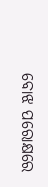ବୋଝ ପରୋକ୍ଷରେ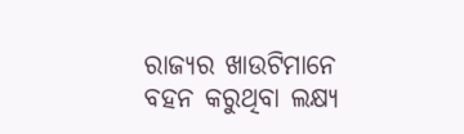ରାଜ୍ୟର ଖାଉଟିମାନେ ବହନ କରୁଥିବା ଲକ୍ଷ୍ୟ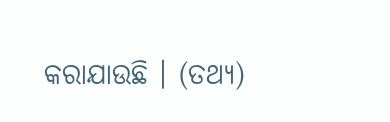କରାଯାଉଛି । (ତଥ୍ୟ)